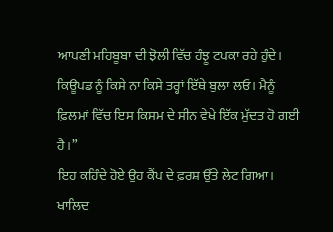ਆਪਣੀ ਮਹਿਬੂਬਾ ਦੀ ਝੋਲੀ ਵਿੱਚ ਹੰਝੂ ਟਪਕਾ ਰਹੇ ਹੁੰਦੇ। ਕਿਊਪਡ ਨੂੰ ਕਿਸੇ ਨਾ ਕਿਸੇ ਤਰ੍ਹਾਂ ਇੱਥੇ ਬੁਲਾ ਲਓ। ਮੈਨੂੰ ਫ਼ਿਲਮਾਂ ਵਿੱਚ ਇਸ ਕਿਸਮ ਦੇ ਸੀਨ ਵੇਖੇ ਇੱਕ ਮੁੱਦਤ ਹੋ ਗਈ ਹੈ।”
ਇਹ ਕਹਿੰਦੇ ਹੋਏ ਉਹ ਕੈਂਪ ਦੇ ਫ਼ਰਸ਼ ਉੱਤੇ ਲੇਟ ਗਿਆ।
ਖਾਲਿਦ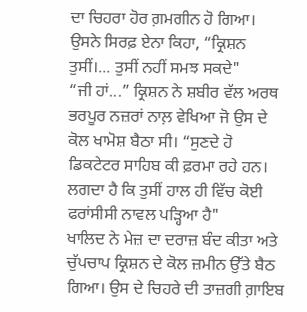ਦਾ ਚਿਹਰਾ ਹੋਰ ਗ਼ਮਗੀਨ ਹੋ ਗਿਆ। ਉਸਨੇ ਸਿਰਫ਼ ਏਨਾ ਕਿਹਾ, “ਕ੍ਰਿਸ਼ਨ ਤੁਸੀਂ।... ਤੁਸੀਂ ਨਹੀਂ ਸਮਝ ਸਕਦੇ"
“ਜੀ ਹਾਂ...” ਕ੍ਰਿਸ਼ਨ ਨੇ ਸ਼ਬੀਰ ਵੱਲ ਅਰਥ ਭਰਪੂਰ ਨਜ਼ਰਾਂ ਨਾਲ਼ ਵੇਖਿਆ ਜੋ ਉਸ ਦੇ ਕੋਲ ਖਾਮੋਸ਼ ਬੈਠਾ ਸੀ। “ਸੁਣਦੇ ਹੋ ਡਿਕਟੇਟਰ ਸਾਹਿਬ ਕੀ ਫ਼ਰਮਾ ਰਹੇ ਹਨ। ਲਗਦਾ ਹੈ ਕਿ ਤੁਸੀਂ ਹਾਲ ਹੀ ਵਿੱਚ ਕੋਈ ਫਰਾਂਸੀਸੀ ਨਾਵਲ ਪੜ੍ਹਿਆ ਹੈ"
ਖਾਲਿਦ ਨੇ ਮੇਜ਼ ਦਾ ਦਰਾਜ਼ ਬੰਦ ਕੀਤਾ ਅਤੇ ਚੁੱਪਚਾਪ ਕ੍ਰਿਸ਼ਨ ਦੇ ਕੋਲ ਜ਼ਮੀਨ ਉੱਤੇ ਬੈਠ ਗਿਆ। ਉਸ ਦੇ ਚਿਹਰੇ ਦੀ ਤਾਜ਼ਗੀ ਗ਼ਾਇਬ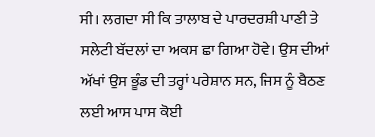ਸੀ। ਲਗਦਾ ਸੀ ਕਿ ਤਾਲਾਬ ਦੇ ਪਾਰਦਰਸ਼ੀ ਪਾਣੀ ਤੇ ਸਲੇਟੀ ਬੱਦਲਾਂ ਦਾ ਅਕਸ ਛਾ ਗਿਆ ਹੋਵੇ। ਉਸ ਦੀਆਂ ਅੱਖਾਂ ਉਸ ਭੂੰਡ ਦੀ ਤਰ੍ਹਾਂ ਪਰੇਸ਼ਾਨ ਸਨ, ਜਿਸ ਨੂੰ ਬੈਠਣ ਲਈ ਆਸ ਪਾਸ ਕੋਈ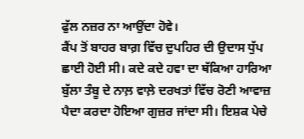ਫੁੱਲ ਨਜ਼ਰ ਨਾ ਆਉਂਦਾ ਹੋਵੇ।
ਕੈਂਪ ਤੋਂ ਬਾਹਰ ਬਾਗ਼ ਵਿੱਚ ਦੁਪਹਿਰ ਦੀ ਉਦਾਸ ਧੁੱਪ ਛਾਈ ਹੋਈ ਸੀ। ਕਦੇ ਕਦੇ ਹਵਾ ਦਾ ਥੱਕਿਆ ਹਾਰਿਆ ਬੁੱਲਾ ਤੰਬੂ ਦੇ ਨਾਲ਼ ਵਾਲ਼ੇ ਦਰਖਤਾਂ ਵਿੱਚ ਰੋਣੀ ਆਵਾਜ਼ ਪੈਦਾ ਕਰਦਾ ਹੋਇਆ ਗੁਜ਼ਰ ਜਾਂਦਾ ਸੀ। ਇਸ਼ਕ ਪੇਚੇ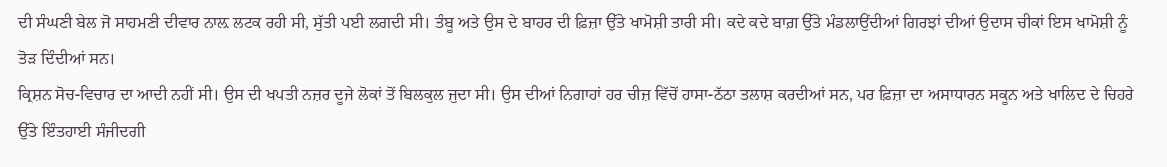ਦੀ ਸੰਘਣੀ ਬੇਲ ਜੋ ਸਾਹਮਣੀ ਦੀਵਾਰ ਨਾਲ਼ ਲਟਕ ਰਹੀ ਸੀ, ਸੁੱਤੀ ਪਈ ਲਗਦੀ ਸੀ। ਤੰਬੂ ਅਤੇ ਉਸ ਦੇ ਬਾਹਰ ਦੀ ਫ਼ਿਜ਼ਾ ਉੱਤੇ ਖਾਮੋਸ਼ੀ ਤਾਰੀ ਸੀ। ਕਦੇ ਕਦੇ ਬਾਗ਼ ਉੱਤੇ ਮੰਡਲਾਉਂਦੀਆਂ ਗਿਰਝਾਂ ਦੀਆਂ ਉਦਾਸ ਚੀਕਾਂ ਇਸ ਖਾਮੋਸ਼ੀ ਨੂੰ ਤੋੜ ਦਿੰਦੀਆਂ ਸਨ।
ਕ੍ਰਿਸ਼ਨ ਸੋਚ-ਵਿਚਾਰ ਦਾ ਆਦੀ ਨਹੀਂ ਸੀ। ਉਸ ਦੀ ਖਪਤੀ ਨਜ਼ਰ ਦੂਜੇ ਲੋਕਾਂ ਤੋਂ ਬਿਲਕੁਲ ਜੁਦਾ ਸੀ। ਉਸ ਦੀਆਂ ਨਿਗਾਹਾਂ ਹਰ ਚੀਜ਼ ਵਿੱਚੋਂ ਹਾਸਾ-ਠੱਠਾ ਤਲਾਸ਼ ਕਰਦੀਆਂ ਸਨ, ਪਰ ਫ਼ਿਜ਼ਾ ਦਾ ਅਸਾਧਾਰਨ ਸਕੂਨ ਅਤੇ ਖਾਲਿਦ ਦੇ ਚਿਹਰੇ ਉੱਤੇ ਇੰਤਹਾਈ ਸੰਜੀਦਗੀ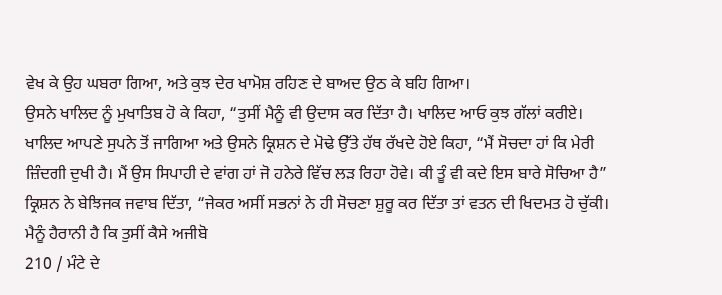ਵੇਖ ਕੇ ਉਹ ਘਬਰਾ ਗਿਆ, ਅਤੇ ਕੁਝ ਦੇਰ ਖਾਮੋਸ਼ ਰਹਿਣ ਦੇ ਬਾਅਦ ਉਠ ਕੇ ਬਹਿ ਗਿਆ।
ਉਸਨੇ ਖਾਲਿਦ ਨੂੰ ਮੁਖਾਤਿਬ ਹੋ ਕੇ ਕਿਹਾ, “ਤੁਸੀਂ ਮੈਨੂੰ ਵੀ ਉਦਾਸ ਕਰ ਦਿੱਤਾ ਹੈ। ਖਾਲਿਦ ਆਓ ਕੁਝ ਗੱਲਾਂ ਕਰੀਏ।
ਖਾਲਿਦ ਆਪਣੇ ਸੁਪਨੇ ਤੋਂ ਜਾਗਿਆ ਅਤੇ ਉਸਨੇ ਕ੍ਰਿਸ਼ਨ ਦੇ ਮੋਢੇ ਉੱਤੇ ਹੱਥ ਰੱਖਦੇ ਹੋਏ ਕਿਹਾ, “ਮੈਂ ਸੋਚਦਾ ਹਾਂ ਕਿ ਮੇਰੀ ਜ਼ਿੰਦਗੀ ਦੁਖੀ ਹੈ। ਮੈਂ ਉਸ ਸਿਪਾਹੀ ਦੇ ਵਾਂਗ ਹਾਂ ਜੋ ਹਨੇਰੇ ਵਿੱਚ ਲੜ ਰਿਹਾ ਹੋਵੇ। ਕੀ ਤੂੰ ਵੀ ਕਦੇ ਇਸ ਬਾਰੇ ਸੋਚਿਆ ਹੈ”
ਕ੍ਰਿਸ਼ਨ ਨੇ ਬੇਝਿਜਕ ਜਵਾਬ ਦਿੱਤਾ, “ਜੇਕਰ ਅਸੀਂ ਸਭਨਾਂ ਨੇ ਹੀ ਸੋਚਣਾ ਸ਼ੁਰੂ ਕਰ ਦਿੱਤਾ ਤਾਂ ਵਤਨ ਦੀ ਖਿਦਮਤ ਹੋ ਚੁੱਕੀ। ਮੈਨੂੰ ਹੈਰਾਨੀ ਹੈ ਕਿ ਤੁਸੀਂ ਕੈਸੇ ਅਜੀਬੋ
210 / ਮੰਟੇ ਦੇ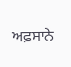ਅਫ਼ਸਾਨੇ